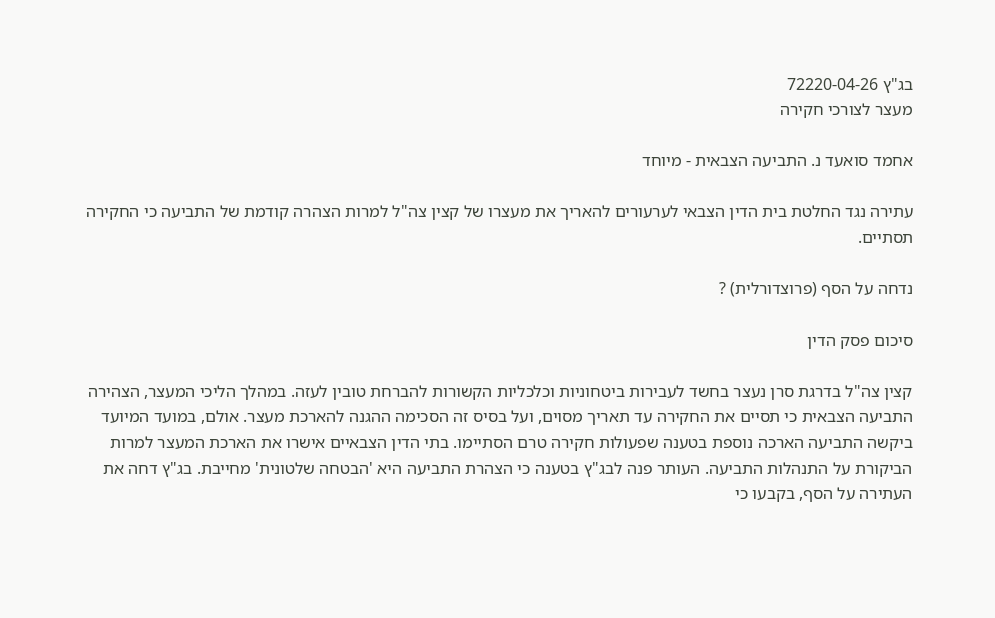בג"ץ 72220-04-26
מעצר לצורכי חקירה

אחמד סואעד נ. התביעה הצבאית - מיוחד

עתירה נגד החלטת בית הדין הצבאי לערעורים להאריך את מעצרו של קצין צה"ל למרות הצהרה קודמת של התביעה כי החקירה תסתיים.

נדחה על הסף (פרוצדורלית) ?

סיכום פסק הדין

קצין צה"ל בדרגת סרן נעצר בחשד לעבירות ביטחוניות וכלכליות הקשורות להברחת טובין לעזה. במהלך הליכי המעצר, הצהירה התביעה הצבאית כי תסיים את החקירה עד תאריך מסוים, ועל בסיס זה הסכימה ההגנה להארכת מעצר. אולם, במועד המיועד ביקשה התביעה הארכה נוספת בטענה שפעולות חקירה טרם הסתיימו. בתי הדין הצבאיים אישרו את הארכת המעצר למרות הביקורת על התנהלות התביעה. העותר פנה לבג"ץ בטענה כי הצהרת התביעה היא 'הבטחה שלטונית' מחייבת. בג"ץ דחה את העתירה על הסף, בקבעו כי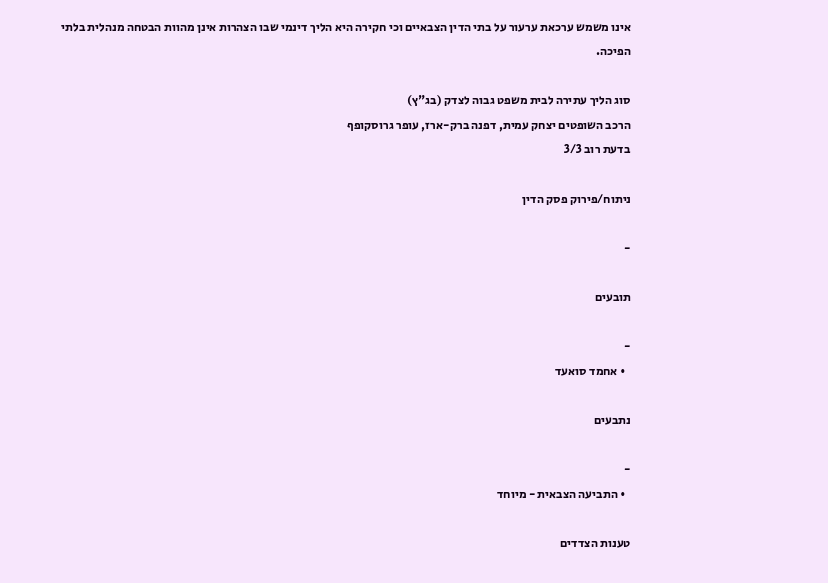אינו משמש ערכאת ערעור על בתי הדין הצבאיים וכי חקירה היא הליך דינמי שבו הצהרות אינן מהוות הבטחה מנהלית בלתי הפיכה.

סוג הליך עתירה לבית משפט גבוה לצדק (בג"ץ)
הרכב השופטים יצחק עמית, דפנה ברק-ארז, עופר גרוסקופף
בדעת רוב 3/3

ניתוח/פירוק פסק הדין

-

תובעים

-
  • אחמד סואעד

נתבעים

-
  • התביעה הצבאית - מיוחד

טענות הצדדים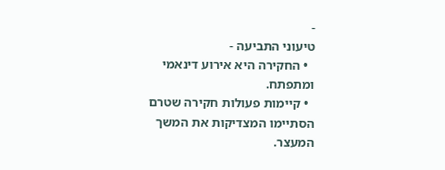-
טיעוני התביעה -
  • החקירה היא אירוע דינאמי ומתפתח.
  • קיימות פעולות חקירה שטרם הסתיימו המצדיקות את המשך המעצר.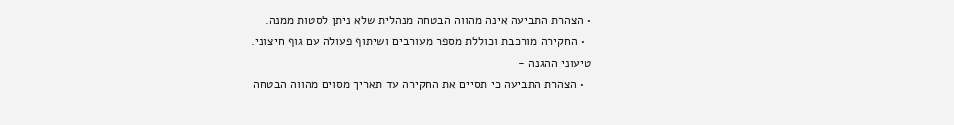• הצהרת התביעה אינה מהווה הבטחה מנהלית שלא ניתן לסטות ממנה.
  • החקירה מורכבת וכוללת מספר מעורבים ושיתוף פעולה עם גוף חיצוני.
טיעוני ההגנה -
  • הצהרת התביעה כי תסיים את החקירה עד תאריך מסוים מהווה הבטחה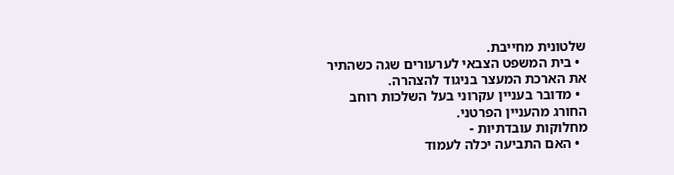שלטונית מחייבת.
  • בית המשפט הצבאי לערעורים שגה כשהתיר את הארכת המעצר בניגוד להצהרה.
  • מדובר בעניין עקרוני בעל השלכות רוחב החורג מהעניין הפרטני.
מחלוקות עובדתיות -
  • האם התביעה יכלה לעמוד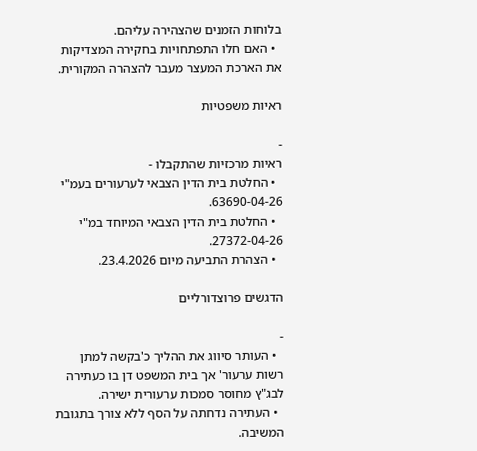בלוחות הזמנים שהצהירה עליהם.
  • האם חלו התפתחויות בחקירה המצדיקות את הארכת המעצר מעבר להצהרה המקורית.

ראיות משפטיות

-
ראיות מרכזיות שהתקבלו -
  • החלטת בית הדין הצבאי לערעורים בעמ"י 63690-04-26.
  • החלטת בית הדין הצבאי המיוחד במ"י 27372-04-26.
  • הצהרת התביעה מיום 23.4.2026.

הדגשים פרוצדורליים

-
  • העותר סיווג את ההליך כ'בקשה למתן רשות ערעור' אך בית המשפט דן בו כעתירה לבג"ץ מחוסר סמכות ערעורית ישירה.
  • העתירה נדחתה על הסף ללא צורך בתגובת המשיבה.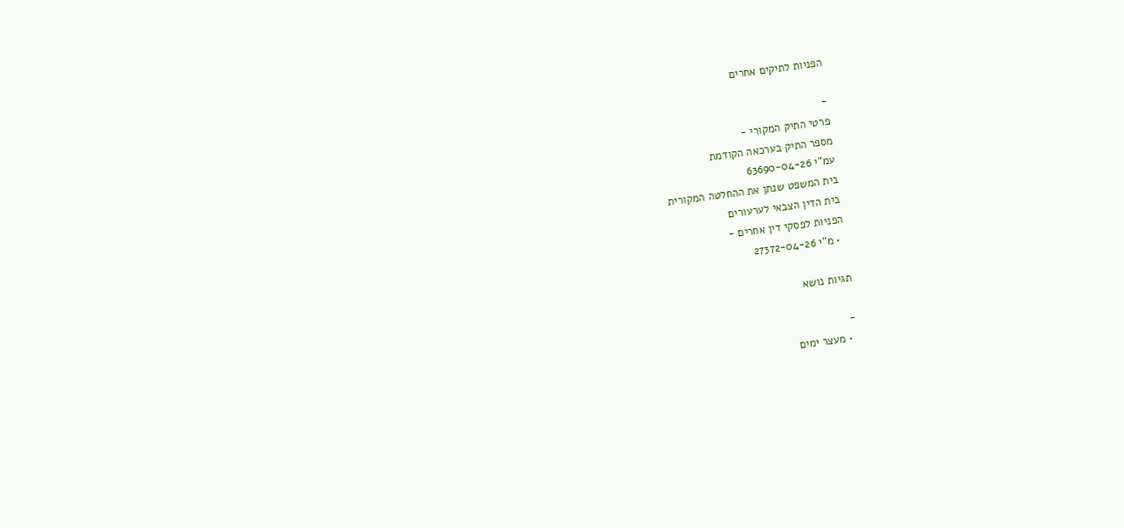הפניות לתיקים אחרים

-
פרטי התיק המקורי -
מספר התיק בערכאה הקודמת
עמ"י 63690-04-26
בית המשפט שנתן את ההחלטה המקורית
בית הדין הצבאי לערעורים
הפניות לפסקי דין אחרים -
  • מ"י 27372-04-26

תגיות נושא

-
  • מעצר ימים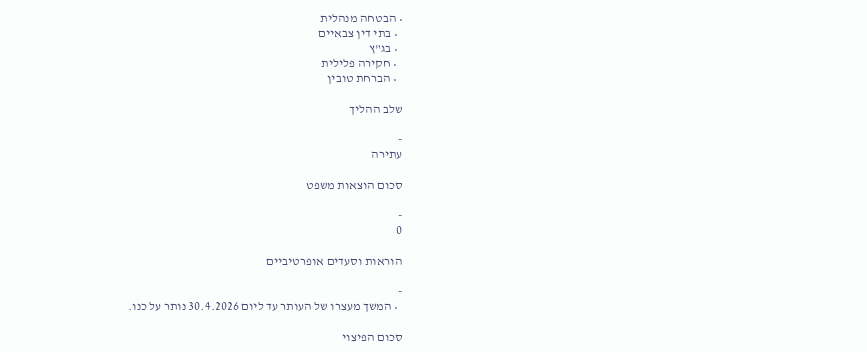• הבטחה מנהלית
  • בתי דין צבאיים
  • בג"ץ
  • חקירה פלילית
  • הברחת טובין

שלב ההליך

-
עתירה

סכום הוצאות משפט

-
0

הוראות וסעדים אופרטיביים

-
  • המשך מעצרו של העותר עד ליום 30.4.2026 נותר על כנו.

סכום הפיצוי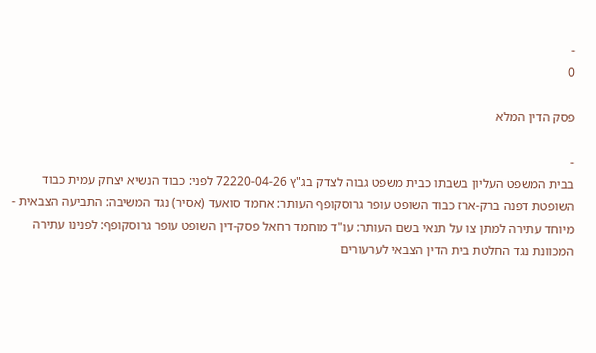-
0

פסק הדין המלא

-
בבית המשפט העליון בשבתו כבית משפט גבוה לצדק בג"ץ 72220-04-26 לפני: כבוד הנשיא יצחק עמית כבוד השופטת דפנה ברק-ארז כבוד השופט עופר גרוסקופף העותר: אחמד סואעד (אסיר) נגד המשיבה: התביעה הצבאית - מיוחד עתירה למתן צו על תנאי בשם העותר: עו"ד מוחמד רחאל פסק-דין השופט עופר גרוסקופף: לפנינו עתירה המכוונת נגד החלטת בית הדין הצבאי לערעורים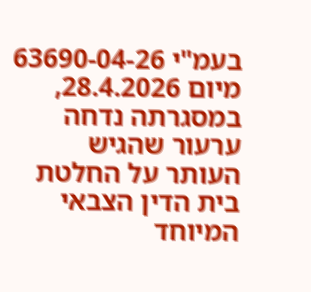בעמ"י 63690-04-26 מיום 28.4.2026, במסגרתה נדחה ערעור שהגיש העותר על החלטת בית הדין הצבאי המיוחד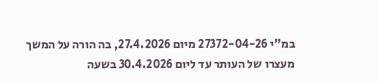במ"י 27372-04-26 מיום 27.4.2026, בה הורה על המשך מעצרו של העותר עד ליום 30.4.2026 בשעה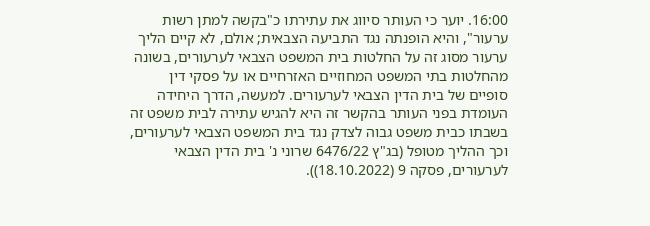16:00. יוער כי העותר סיווג את עתירתו כ"בקשה למתן רשות ערעור", והיא הופנתה נגד התביעה הצבאית; אולם, לא קיים הליך ערעור מסוג זה על החלטות בית המשפט הצבאי לערעורים, בשונה מהחלטות בתי המשפט המחוזיים האזרחיים או על פסקי דין סופיים של בית הדין הצבאי לערעורים. למעשה, הדרך היחידה העומדת בפני העותר בהקשר זה היא להגיש עתירה לבית משפט זה בשבתו כבית משפט גבוה לצדק נגד בית המשפט הצבאי לערעורים, וכך ההליך מטופל (בג"ץ 6476/22 שרוני נ' בית הדין הצבאי לערעורים, פסקה 9 (18.10.2022)).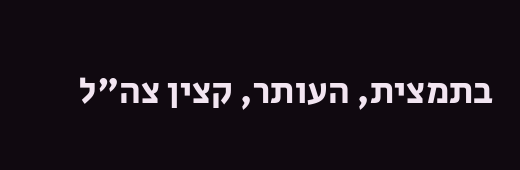בתמצית, העותר, קצין צה"ל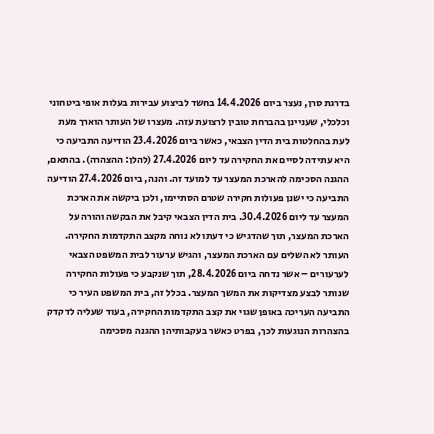בדרגת סרן, נעצר ביום 14.4.2026 בחשד לביצוע עבירות בעלות אופי ביטחוני וכלכלי, שעניינן בהברחת טובין לרצועת עזה. מעצרו של העותר הוארך מעת לעת בהחלטות בית הדין הצבאי, כאשר ביום 23.4.2026 הודיעה התביעה כי היא עתידה לסיים את החקירה עד ליום 27.4.2026 (להלן: ההצהרה). בהתאם, ההגנה הסכימה להארכת המעצר עד למועד זה. והנה, ביום 27.4.2026 הודיעה התביעה כי ישנן פעולות חקירה שטרם הסתיימו, ולכן ביקשה את הארכת המעצר עד ליום 30.4.2026. בית הדין הצבאי קיבל את הבקשה והורה על הארכת המעצר, תוך שהדגיש כי דעתו לא נוחה מקצב התקדמות החקירה. העותר לא השלים עם הארכת המעצר, והגיש ערעור לבית המשפט הצבאי לערעורים – אשר נדחה ביום 28.4.2026, תוך שנקבע כי פעולות החקירה שנותר לבצע מצדיקות את המשך המעצר. בכלל זה, בית המשפט העיר כי התביעה העריכה באופן שגוי את קצב התקדמות החקירה, בעוד שעליה לדקדק בהצהרות הנוגעות לכך, בפרט כאשר בעקבותיהן ההגנה מסכימה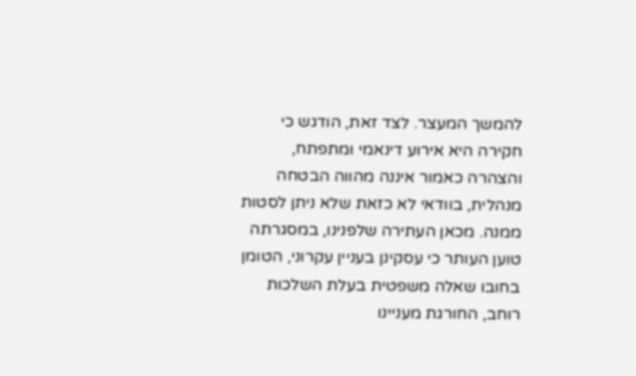להמשך המעצר. לצד זאת, הודגש כי חקירה היא אירוע דינאמי ומתפתח, והצהרה כאמור איננה מהווה הבטחה מנהלית, בוודאי לא כזאת שלא ניתן לסטות ממנה. מכאן העתירה שלפנינו, במסגרתה טוען העותר כי עסקינן בעניין עקרוני, הטומן בחובו שאלה משפטית בעלת השלכות רוחב, החורגת מעניינו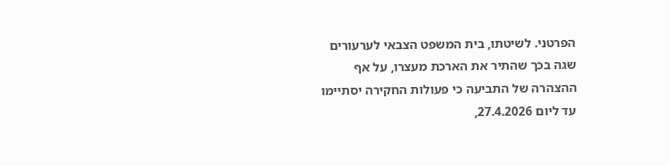הפרטני. לשיטתו, בית המשפט הצבאי לערעורים שגה בכך שהתיר את הארכת מעצרו, על אף ההצהרה של התביעה כי פעולות החקירה יסתיימו עד ליום 27.4.2026,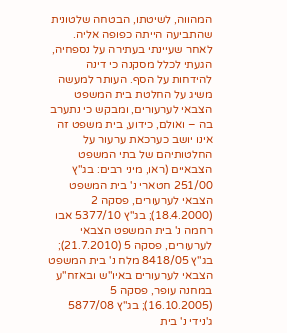המהווה, לשיטתו, הבטחה שלטונית שהתביעה הייתה כפופה אליה. לאחר שעיינתי בעתירה על נספחיה, הגעתי לכלל מסקנה כי דינה להידחות על הסף. העותר למעשה משיג על החלטת בית המשפט הצבאי לערעורים, ומבקש כי נתערב בה – ואולם, כידוע, בית משפט זה אינו יושב כערכאת ערעור על החלטותיהם של בתי המשפט הצבאיים (ראו, מיני רבים: בג"ץ 251/00 חטארי נ' בית המשפט הצבאי לערעורים, פסקה 2 (18.4.2000); בג"ץ 5377/10 אבו רחמה נ' בית המשפט הצבאי לערעורים, פסקה 5 (21.7.2010); בג"ץ 8418/05 מלח נ' בית המשפט הצבאי לערעורים באיו"ש ובאזח"ע במחנה עופר, פסקה 5 (16.10.2005); בג"ץ 5877/08 ג'נידי נ' בית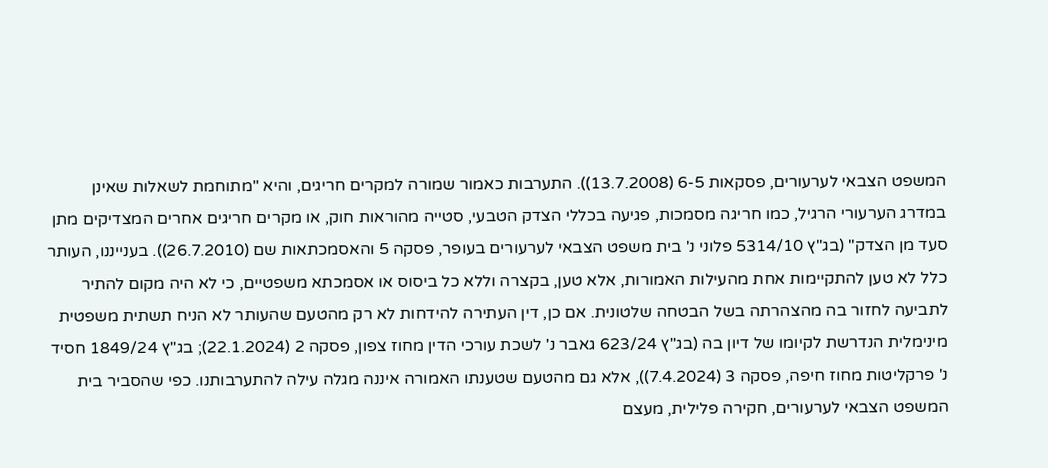המשפט הצבאי לערעורים, פסקאות 6-5 (13.7.2008)). התערבות כאמור שמורה למקרים חריגים, והיא "מתוחמת לשאלות שאינן במדרג הערעורי הרגיל, כמו חריגה מסמכות, פגיעה בכללי הצדק הטבעי, סטייה מהוראות חוק, או מקרים חריגים אחרים המצדיקים מתן סעד מן הצדק" (בג"ץ 5314/10 פלוני נ' בית משפט הצבאי לערעורים בעופר, פסקה 5 והאסמכתאות שם (26.7.2010)). בענייננו, העותר כלל לא טען להתקיימות אחת מהעילות האמורות, אלא טען, בקצרה וללא כל ביסוס או אסמכתא משפטיים, כי לא היה מקום להתיר לתביעה לחזור בה מהצהרתה בשל הבטחה שלטונית. אם כן, דין העתירה להידחות לא רק מהטעם שהעותר לא הניח תשתית משפטית מינימלית הנדרשת לקיומו של דיון בה (בג"ץ 623/24 גאבר נ' לשכת עורכי הדין מחוז צפון, פסקה 2 (22.1.2024); בג"ץ 1849/24 חסיד נ' פרקליטות מחוז חיפה, פסקה 3 (7.4.2024)), אלא גם מהטעם שטענתו האמורה איננה מגלה עילה להתערבותנו. כפי שהסביר בית המשפט הצבאי לערעורים, חקירה פלילית, מעצם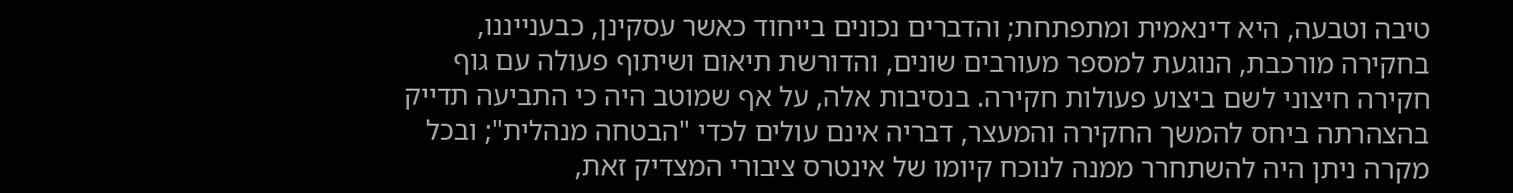טיבה וטבעה, היא דינאמית ומתפתחת; והדברים נכונים בייחוד כאשר עסקינן, כבענייננו, בחקירה מורכבת, הנוגעת למספר מעורבים שונים, והדורשת תיאום ושיתוף פעולה עם גוף חקירה חיצוני לשם ביצוע פעולות חקירה. בנסיבות אלה, על אף שמוטב היה כי התביעה תדייק בהצהרתה ביחס להמשך החקירה והמעצר, דבריה אינם עולים לכדי "הבטחה מנהלית"; ובכל מקרה ניתן היה להשתחרר ממנה לנוכח קיומו של אינטרס ציבורי המצדיק זאת,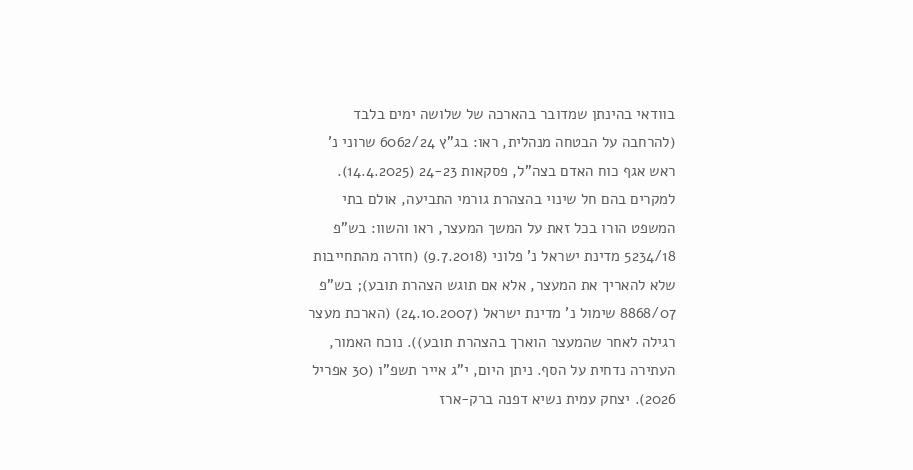בוודאי בהינתן שמדובר בהארכה של שלושה ימים בלבד (להרחבה על הבטחה מנהלית, ראו: בג"ץ 6062/24 שרוני נ' ראש אגף כוח האדם בצה"ל, פסקאות 24-23 (14.4.2025). למקרים בהם חל שינוי בהצהרת גורמי התביעה, אולם בתי המשפט הורו בכל זאת על המשך המעצר, ראו והשוו: בש"פ 5234/18 מדינת ישראל נ' פלוני (9.7.2018) (חזרה מהתחייבות שלא להאריך את המעצר, אלא אם תוגש הצהרת תובע); בש"פ 8868/07 שימול נ' מדינת ישראל (24.10.2007) (הארכת מעצר רגילה לאחר שהמעצר הוארך בהצהרת תובע)). נוכח האמור, העתירה נדחית על הסף. ניתן היום, י"ג אייר תשפ"ו (30 אפריל 2026). יצחק עמית נשיא דפנה ברק-ארז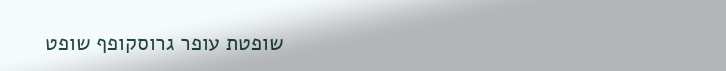שופטת עופר גרוסקופף שופט